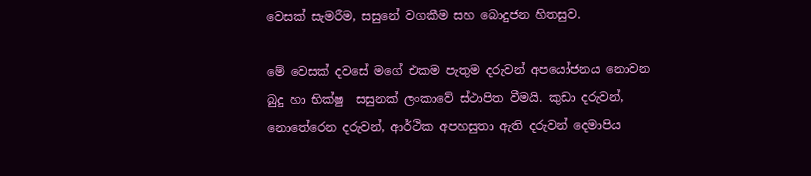වෙසක් සැමරීම, සසුනේ වගකීම සහ බොදුජන හිතසුව.

මේ වෙසක් දවසේ මගේ එකම පැතුම දරුවන් අපයෝජනය නොවන බුදු හා භික්ෂු  සසුනක් ලංකාවේ ස්ථාපිත වීමයි. කුඩා දරුවන්, නොතේරෙන දරුවන්, ආර්ථික අපහසුතා ඇති දරුවන් දෙමාපිය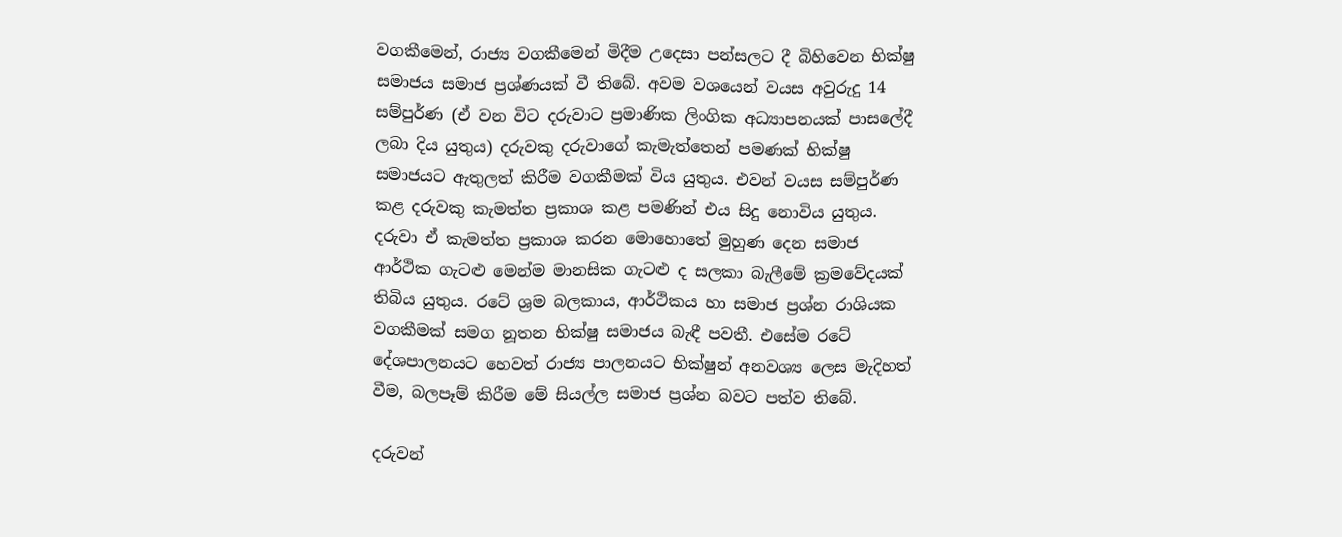වගකීමෙන්, රාජ්‍ය වගකීමෙන් මිදීම උදෙසා පන්සලට දී බිහිවෙන භික්ෂු සමාජය සමාජ ප්‍රශ්ණයක් වී තිබේ. අවම වශයෙන් වයස අවුරුදු 14 සම්පුර්ණ (ඒ වන විට දරුවාට ප්‍රමාණික ලිංගික අධ්‍යාපනයක් පාසලේදී ලබා දිය යුතුය) දරුවකු දරුවාගේ කැමැත්තෙන් පමණක් භික්ෂු සමාජයට ඇතුලත් කිරීම වගකීමක් විය යුතුය. එවන් වයස සම්පුර්ණ කළ දරුවකු කැමත්ත ප්‍රකාශ කළ පමණින් එය සිදු නොවිය යුතුය. දරුවා ඒ කැමත්ත ප්‍රකාශ කරන මොහොතේ මුහුණ දෙන සමාජ ආර්ථික ගැටළු මෙන්ම මානසික ගැටළු ද සලකා බැලීමේ ක්‍රමවේදයක් තිබිය යුතුය. රටේ ශ්‍රම බලකාය, ආර්ථිකය හා සමාජ ප්‍රශ්න රාශියක වගකීමක් සමග නූතන භික්ෂු සමාජය බැඳී පවතී. එසේම රටේ දේශපාලනයට හෙවත් රාජ්‍ය පාලනයට භික්ෂුන් අනවශ්‍ය ලෙස මැදිහත් වීම, බලපෑම් කිරීම මේ සියල්ල සමාජ ප්‍රශ්න බවට පත්ව තිබේ.

දරුවන්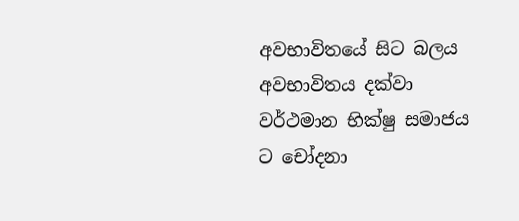අවභාවිතයේ සිට බලය අවභාවිතය දක්වා වර්ථමාන භික්ෂු සමාජය ට චෝදනා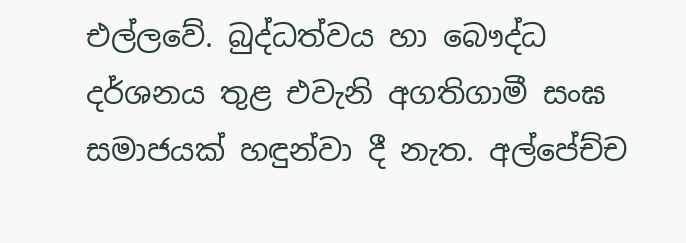එල්ලවේ. බුද්ධත්වය හා බෞද්ධ දර්ශනය තුළ එවැනි අගතිගාමී සංඝ සමාජයක් හඳුන්වා දී නැත. අල්පේච්ච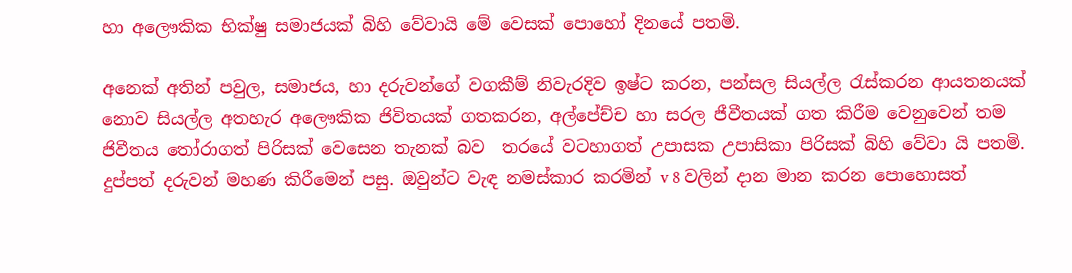හා අලෞකික භික්ෂු සමාජයක් බිහි වේවායි මේ වෙසක් පොහෝ දිනයේ පතමි.

අනෙක් අතින් පවුල, සමාජය, හා දරුවන්ගේ වගකීම් නිවැරදිව ඉෂ්ට කරන, පන්සල සියල්ල රැස්කරන ආයතනයක් නොව සියල්ල අතහැර අලෞකික ජිවිතයක් ගතකරන, අල්පේච්ච හා සරල ජීවීතයක් ගත කිරීම වෙනුවෙන් තම ජිවීතය තෝරාගත් පිරිසක් වෙසෙන තැනක් බව  තරයේ වටහාගත් උපාසක උපාසිකා පිරිසක් බිහි වේවා යි පතමි. දුප්පත් දරුවන් මහණ කිරීමෙන් පසු. ඔවුන්ට වැඳ නමස්කාර කරමින් v 8 වලින් දාන මාන කරන පොහොසත්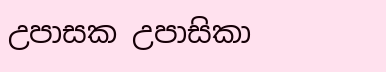උපාසක උපාසිකා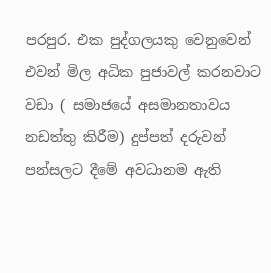පරපුර. එක පුද්ගලයකු වෙනුවෙන් එවන් මිල අධික පුජාවල් කරනවාට වඩා ( සමාජයේ අසමානතාවය නඩත්තු කිරීම) දුප්පත් දරුවන්  පන්සලට දීමේ අවධානම ඇති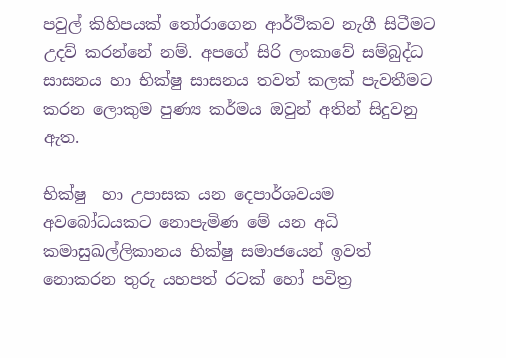පවුල් කිහිපයක් තෝරාගෙන ආර්ථිකව නැගී සිටීමට උදව් කරන්නේ නම්. අපගේ සිරි ලංකාවේ සම්බුද්ධ සාසනය හා භික්ෂු සාසනය තවත් කලක් පැවතීමට කරන ලොකුම පුණ්‍ය කර්මය ඔවුන් අතින් සිදුවනු ඇත.

භික්ෂු  හා උපාසක යන දෙපාර්ශවයම අවබෝධයකට නොපැමිණ මේ යන අධි කමාසුඛල්ලිකානය භික්ෂු සමාජයෙන් ඉවත් නොකරන තුරු යහපත් රටක් හෝ පවිත්‍ර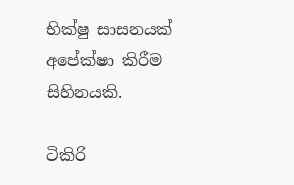භික්ෂු සාසනයක් අපේක්ෂා කිරීම සිහිනයකි.

ටිකිරි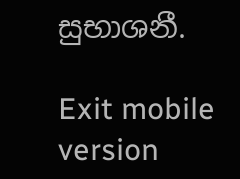සුභාශනී.

Exit mobile version